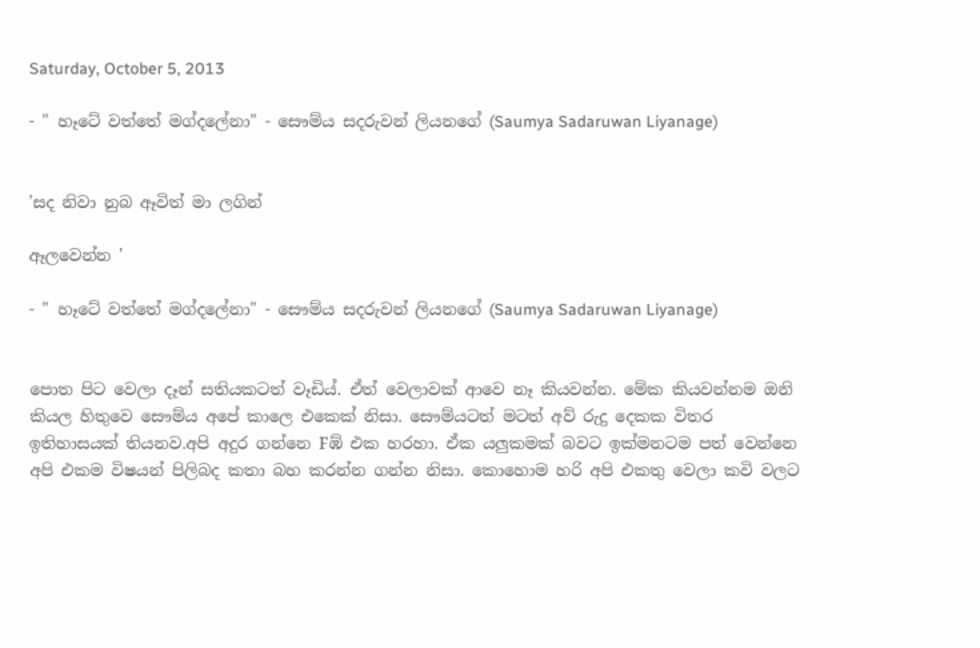Saturday, October 5, 2013

- " හෑටේ වත්තේ මග්දලේනා" - සෞම්ය සදරුවන් ලියනගේ (Saumya Sadaruwan Liyanage)


'සද නිවා නුබ ඈවිත් මා ලගින්

ඈලවෙන්න '

- " හෑටේ වත්තේ මග්දලේනා" - සෞම්ය සදරුවන් ලියනගේ (Saumya Sadaruwan Liyanage)


පොත පිට වෙලා දෑන් සතියකටත් වෑඩිය්. ඒත් වෙලාවක් ආවෙ නෑ කියවන්න. මේක කියවන්නම ඔනි කියල හිතුවෙ සෞම්ය අපේ කාලෙ එකෙක් නිසා. සෞම්යටත් මටත් අව් රුදු දෙකක විතර ඉතිහාසයක් තියනව.අපි අදුර ගන්නෙ Fඹ් එක හරහා. ඒක යලුකමක් බවට ඉක්මනටම පත් වෙන්නෙ අපි එකම විෂයන් පිලිබද කතා බහ කරන්න ගන්න නිසා. කොහොම හරි අපි එකතු වෙලා කවි වලට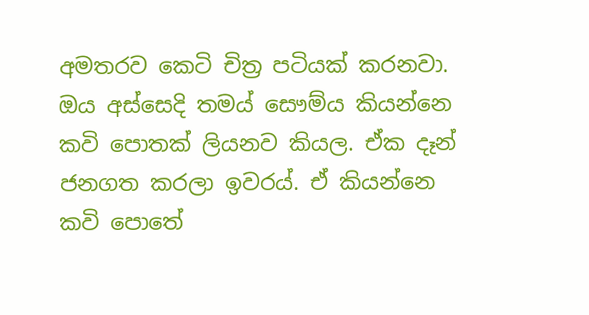අමතරව කෙටි චිත්‍ර පටියක් කරනවා. ඔය අස්සෙදි තමය් සෞම්ය කියන්නෙ කවි පොතක් ලියනව කියල. ඒක දෑන් ජනගත කරලා ඉවරය්. ඒ කියන්නෙ කවි පොතේ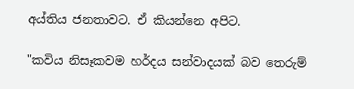අය්තිය ජනතාවට. ඒ කියන්නෙ අපිට.

"කවිය නිසෑකවම හර්දය සන්වාදයක් බව තෙරුම්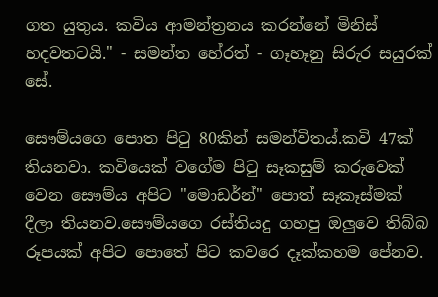ගත යුතුය. කවිය ආමන්ත්‍රනය කරන්නේ මිනිස් හදවතටයි." - සමන්ත හේරත් - ගෑහෑනු සිරුර සයුරක් සේ.

සෞම්යගෙ පොත පිටු 80කින් සමන්විතය්.කවි 47ක් තියනවා. කවියෙක් වගේම පිටු සෑකසුම් කරුවෙක් වෙන සෞම්ය අපිට "මොඩර්න්" පොත් සෑකෑස්මක් දීලා තියනව.සෞම්යගෙ රස්තියදු ගහපු ඔලුවෙ තිබ්බ රූපයක් අපිට පොතේ පිට කවරෙ දෑක්කහම පේනව.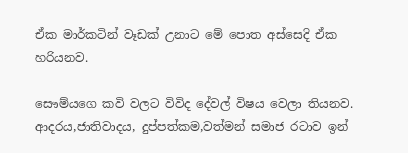ඒක මාර්කටින් වෑඩක් උනාට මේ පොත අස්සෙදි ඒක හරියනව.

සෞම්යගෙ කවි වලට විවිද දේවල් විෂය වෙලා තියනව. ආදරය,ජාතිවාදය, දුප්පත්කම,වත්මන් සමාජ රටාව ඉන්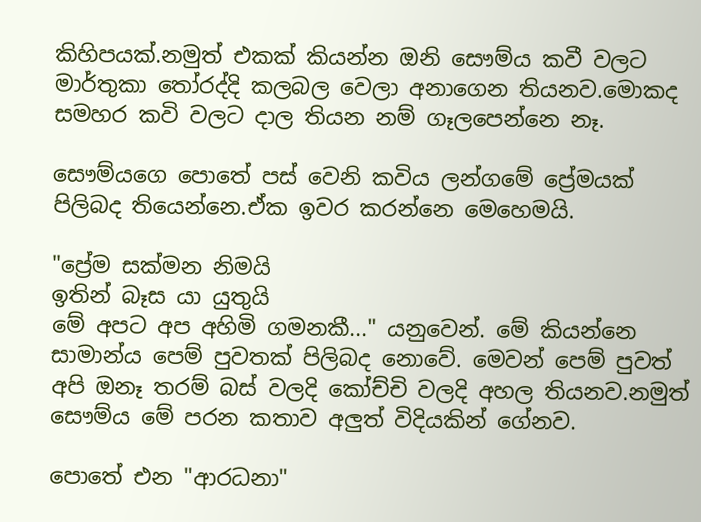කිහිපයක්.නමුත් එකක් කියන්න ඔනි සෞම්ය කවී වලට මාර්තුකා තෝරද්දි කලබල වෙලා අනාගෙන තියනව.මොකද සමහර කවි වලට දාල තියන නම් ගෑලපෙන්නෙ නෑ.

සෞම්යගෙ පොතේ පස් වෙනි කවිය ලන්ගමේ ප්‍රේමයක් පිලිබද තියෙන්නෙ.ඒක ඉවර කරන්නෙ මෙහෙමයි.

"ප්‍රේම සක්මන නිමයි
ඉතින් බෑස යා යුතුයි
මේ අපට අප අහිමි ගමනකී..." යනුවෙන්. මේ කියන්නෙ සාමාන්ය පෙම් පුවතක් පිලිබද නොවේ. මෙවන් පෙම් පුවත් අපි ඔනෑ තරම් බස් වලදි කෝච්චි වලදි අහල තියනව.නමුත් සෞම්ය මේ පරන කතාව අලුත් විදියකින් ගේනව.

පොතේ එන "ආරධනා"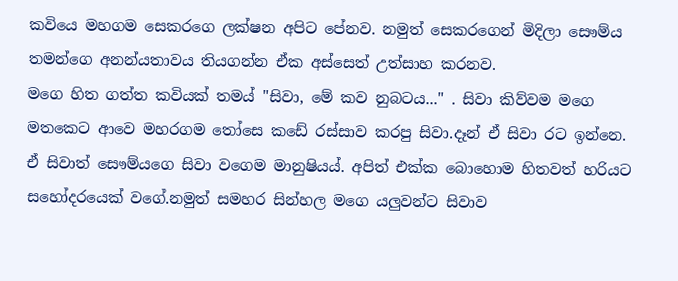කවියෙ මහගම සෙකරගෙ ලක්ෂන අපිට පේනව. නමුත් සෙකරගෙන් මිදිලා සෞම්ය තමන්ගෙ අනන්යතාවය තියගන්න ඒක අස්සෙත් උත්සාහ කරනව.
මගෙ හිත ගත්ත කවියක් තමය් "සිවා, මේ කව නුබටය..." . සිවා කිව්වම මගෙ මතකෙට ආවෙ මහරගම තෝසෙ කඩේ රස්සාව කරපු සිවා.දෑන් ඒ සිවා රට ඉන්නෙ. ඒ සිවාත් සෞම්යගෙ සිවා වගෙම මානුෂියය්. අපිත් එක්ක බොහොම හිතවත් හරියට සහෝදරයෙක් වගේ.නමුත් සමහර සින්හල මගෙ යලුවන්ට සිවාව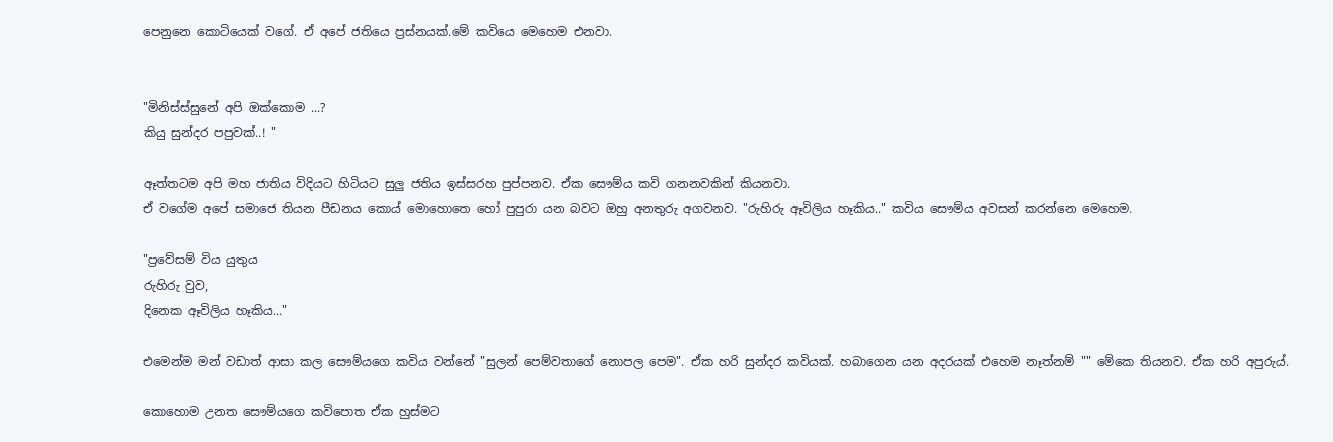පෙනුනෙ කොටියෙක් වගේ. ඒ අපේ ජතියෙ ප්‍රස්නයක්.මේ කවියෙ මෙහෙම එනවා.


"මිනිස්ස්සුනේ අපි ඔක්කොම ...?
කියු සුන්දර පපුවක්..! "

ඈත්තටම අපි මහ ජාතිය විදියට හිටියට සුලු ජතිය ඉස්සරහ පුප්පනව. ඒක සෞම්ය කවි ගනනවකින් කියනවා.
ඒ වගේම අපේ සමාජෙ තියන පීඩනය කොය් මොහොතෙ හෝ පුපුරා යන බවට ඔහු අනතුරු අගවනව. "රුහිරු ඈවිලිය හෑකිය.." කවිය සෞම්ය අවසන් කරන්නෙ මෙහෙම.

"ප්‍රවේසම් විය යුතුය
රුහිරු වුව,
දිනෙක ඈවිලිය හෑකිය..."

එමෙන්ම මන් වඩාත් ආසා කල සෞම්යගෙ කවිය වන්නේ "සුලන් පෙම්වතාගේ නොපල පෙම". ඒක හරි සුන්දර කවියක්. හබාගෙන යන අදරයක් එහෙම නෑත්නම් "" මේකෙ තියනව. ඒක හරි අපුරුය්.

කොහොම උනත සෞම්යගෙ කවිපොත ඒක හුස්මට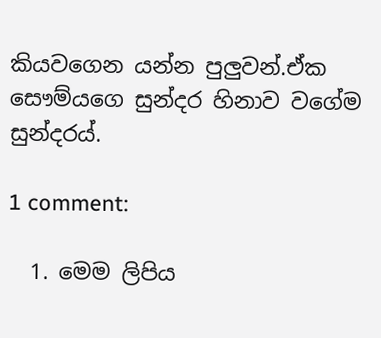කියවගෙන යන්න පුලුවන්.ඒක සෞම්යගෙ සුන්දර හිනාව වගේම සුන්දරය්.

1 comment:

  1. මෙම ලිපිය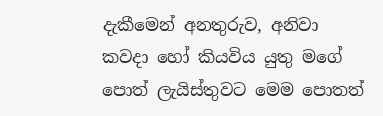දැකීමෙන් අනතුරුව, අනිවා කවදා හෝ කියවිය යුතු මගේ පොත් ලැයිස්තුවට මෙම පොතත්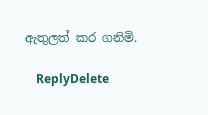ඇතුලත් කර ගනිමි.

    ReplyDelete